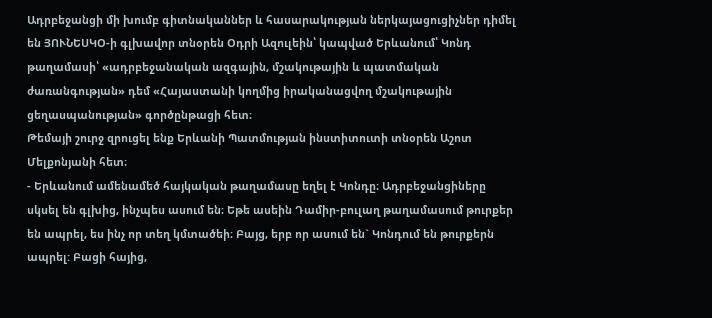Ադրբեջանցի մի խումբ գիտնականներ և հասարակության ներկայացուցիչներ դիմել են ՅՈՒՆԵՍԿՕ-ի գլխավոր տնօրեն Օդրի Ազուլեին՝ կապված Երևանում՝ Կոնդ թաղամասի՝ «ադրբեջանական ազգային, մշակութային և պատմական ժառանգության» դեմ «Հայաստանի կողմից իրականացվող մշակութային ցեղասպանության» գործընթացի հետ։
Թեմայի շուրջ զրուցել ենք Երևանի Պատմության ինստիտուտի տնօրեն Աշոտ Մելքոնյանի հետ։
- Երևանում ամենամեծ հայկական թաղամասը եղել է Կոնդը։ Ադրբեջանցիները սկսել են գլխից, ինչպես ասում են։ Եթե ասեին Դամիր-բուլաղ թաղամասում թուրքեր են ապրել, ես ինչ որ տեղ կմտածեի։ Բայց, երբ որ ասում են` Կոնդում են թուրքերն ապրել: Բացի հայից,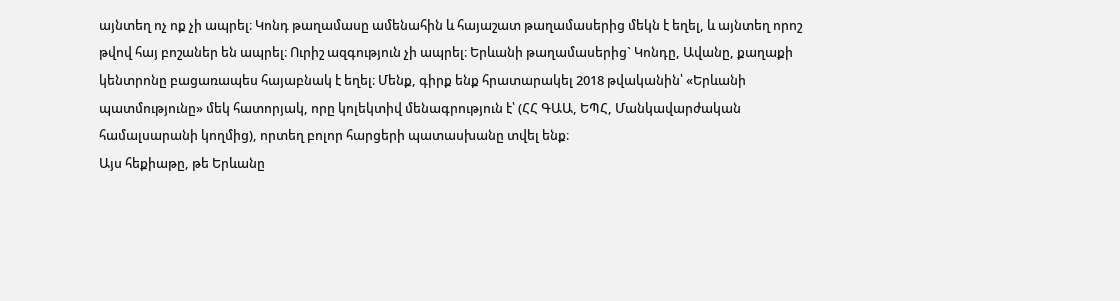այնտեղ ոչ ոք չի ապրել։ Կոնդ թաղամասը ամենահին և հայաշատ թաղամասերից մեկն է եղել, և այնտեղ որոշ թվով հայ բոշաներ են ապրել։ Ուրիշ ազգություն չի ապրել։ Երևանի թաղամասերից` Կոնդը, Ավանը, քաղաքի կենտրոնը բացառապես հայաբնակ է եղել։ Մենք, գիրք ենք հրատարակել 2018 թվականին՝ «Երևանի պատմությունը» մեկ հատորյակ, որը կոլեկտիվ մենագրություն է՝ (ՀՀ ԳԱԱ, ԵՊՀ, Մանկավարժական համալսարանի կողմից), որտեղ բոլոր հարցերի պատասխանը տվել ենք։
Այս հեքիաթը, թե Երևանը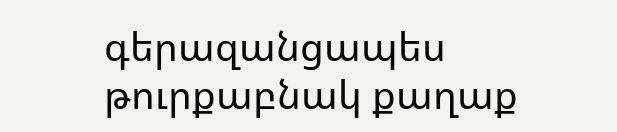գերազանցապես թուրքաբնակ քաղաք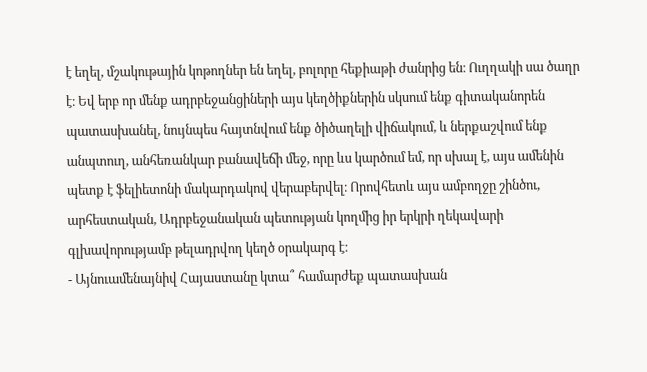է եղել, մշակութային կոթողներ են եղել, բոլորը հեքիաթի ժանրից են։ Ուղղակի սա ծաղր է։ Եվ երբ որ մենք ադրբեջանցիների այս կեղծիքներին սկսում ենք գիտականորեն պատասխանել, նույնպես հայտնվում ենք ծիծաղելի վիճակում, և ներքաշվում ենք անպտուղ, անհեռանկար բանավեճի մեջ, որը ևս կարծում եմ, որ սխալ է, այս ամենին պետք է ֆելիետոնի մակարդակով վերաբերվել։ Որովհետև այս ամբողջը շինծու, արհեստական, Ադրբեջանական պետության կողմից իր երկրի ղեկավարի գլխավորությամբ թելադրվող կեղծ օրակարգ է։
- Այնուամենայնիվ Հայաստանը կտա՞ համարժեք պատասխան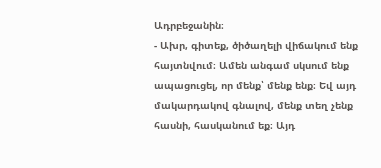Ադրբեջանին։
- Ախր, գիտեք, ծիծաղելի վիճակում ենք հայտնվում։ Ամեն անգամ սկսում ենք ապացուցել, որ մենք՝ մենք ենք։ Եվ այդ մակարդակով գնալով, մենք տեղ չենք հասնի, հասկանում եք։ Այդ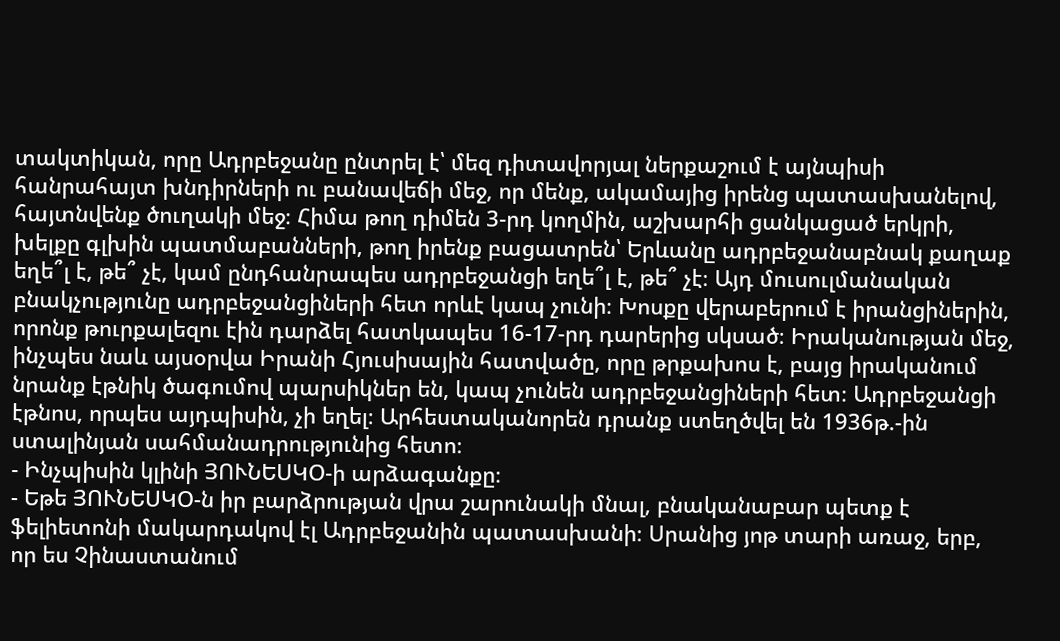տակտիկան, որը Ադրբեջանը ընտրել է՝ մեզ դիտավորյալ ներքաշում է այնպիսի հանրահայտ խնդիրների ու բանավեճի մեջ, որ մենք, ակամայից իրենց պատասխանելով, հայտնվենք ծուղակի մեջ։ Հիմա թող դիմեն 3-րդ կողմին, աշխարհի ցանկացած երկրի, խելքը գլխին պատմաբանների, թող իրենք բացատրեն՝ Երևանը ադրբեջանաբնակ քաղաք եղե՞լ է, թե՞ չէ, կամ ընդհանրապես ադրբեջանցի եղե՞լ է, թե՞ չէ։ Այդ մուսուլմանական բնակչությունը ադրբեջանցիների հետ որևէ կապ չունի։ Խոսքը վերաբերում է իրանցիներին, որոնք թուրքալեզու էին դարձել հատկապես 16-17-րդ դարերից սկսած։ Իրականության մեջ, ինչպես նաև այսօրվա Իրանի Հյուսիսային հատվածը, որը թրքախոս է, բայց իրականում նրանք էթնիկ ծագումով պարսիկներ են, կապ չունեն ադրբեջանցիների հետ։ Ադրբեջանցի էթնոս, որպես այդպիսին, չի եղել։ Արհեստականորեն դրանք ստեղծվել են 1936թ.-ին ստալինյան սահմանադրությունից հետո։
- Ինչպիսին կլինի ՅՈՒՆԵՍԿՕ-ի արձագանքը։
- Եթե ՅՈՒՆԵՍԿՕ-ն իր բարձրության վրա շարունակի մնալ, բնականաբար պետք է ֆելիետոնի մակարդակով էլ Ադրբեջանին պատասխանի։ Սրանից յոթ տարի առաջ, երբ, որ ես Չինաստանում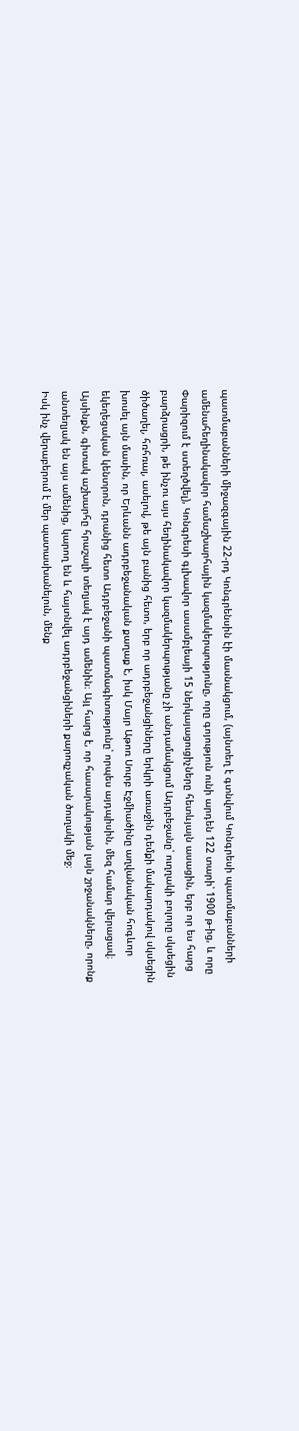պատմաբանների միջազգային 22-րդ Կոնգրենսին էի մասնակցում, (այնտեղ է գտնվում Կոնգրեսի պատմաբանների ամենահեղինակավոր համաշխարհային կազմակերպությունը, որը գոյություն ունի արդեն 122 տարի՝ 1900 թ-ից, և որը Փարիզում է ստեղծվել), Կոնգրեսի գլխավոր ասամբլեայի 15 ներկայացուցիչները հետևյալն ասացին, երբ որ ես հարց բարձրացրի, թե ինչու այս հեղինակավոր կազմակերպությանը չի անդամակցում Ադրբեջանը՝ ուղղակի բոլորը սկսեցին ծիծաղել, հռհռալ, ասելով, թե այն բանից հետո, երբ որ ադրբեջանցիները երկրի առաջին դեմքի մակարդակով սկսեցին խոսել այն մասին, որ Երևանն ադրբեջանական քաղաք է, իսկ Մայր Աթոռ Սուրբ Էջմիածինը աղվանական հոգևոր եկեղեցական կենտրոն, դրանից հետո Ադրբեջանի պատմագիտությունը՝ որպես այդպիսին, մեզ համար վերացավ։
Այսինքն, գիտակ աշխարհը հրաշալի տեղյակ է այդ ամենին։ Այլ հարց է, որ հասարակության լայն շրջանակները, որոնք անտեղյակ են այս ամենից, կարող են և հայտնվել ադրբեջանցիների քարոզչական ծուղակի մեջ։
Իսկ ինչ վերաբերում է մեր պատասխանելուն, մենք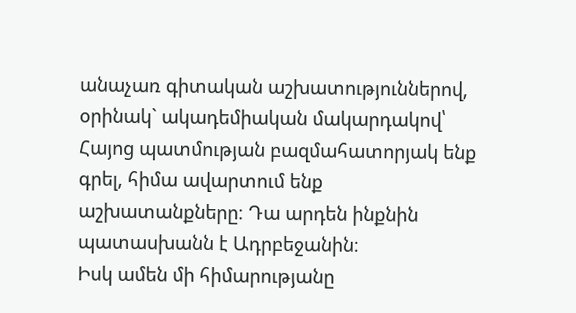անաչառ գիտական աշխատություններով, օրինակ` ակադեմիական մակարդակով՝ Հայոց պատմության բազմահատորյակ ենք գրել, հիմա ավարտում ենք աշխատանքները։ Դա արդեն ինքնին պատասխանն է Ադրբեջանին։
Իսկ ամեն մի հիմարությանը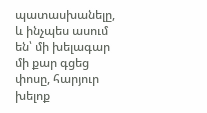պատասխանելը, և ինչպես ասում են՝ մի խելագար մի քար գցեց փոսը, հարյուր խելոք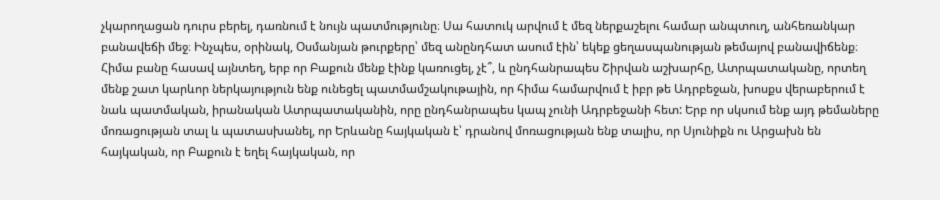չկարողացան դուրս բերել, դառնում է նույն պատմությունը։ Սա հատուկ արվում է մեզ ներքաշելու համար անպտուղ, անհեռանկար բանավեճի մեջ։ Ինչպես, օրինակ, Օսմանյան թուրքերը՝ մեզ անընդհատ ասում էին՝ եկեք ցեղասպանության թեմայով բանավիճենք։ Հիմա բանը հասավ այնտեղ, երբ որ Բաքուն մենք էինք կառուցել, չէ՞, և ընդհանրապես Շիրվան աշխարհը, Ատրպատականը, որտեղ մենք շատ կարևոր ներկայություն ենք ունեցել պատմամշակութային, որ հիմա համարվում է իբր թե Ադրբեջան, խոսքս վերաբերում է նաև պատմական, իրանական Ատրպատականին, որը ընդհանրապես կապ չունի Ադրբեջանի հետ: Երբ որ սկսում ենք այդ թեմաները մոռացության տալ և պատասխանել, որ Երևանը հայկական է՝ դրանով մոռացության ենք տալիս, որ Սյունիքն ու Արցախն են հայկական, որ Բաքուն է եղել հայկական, որ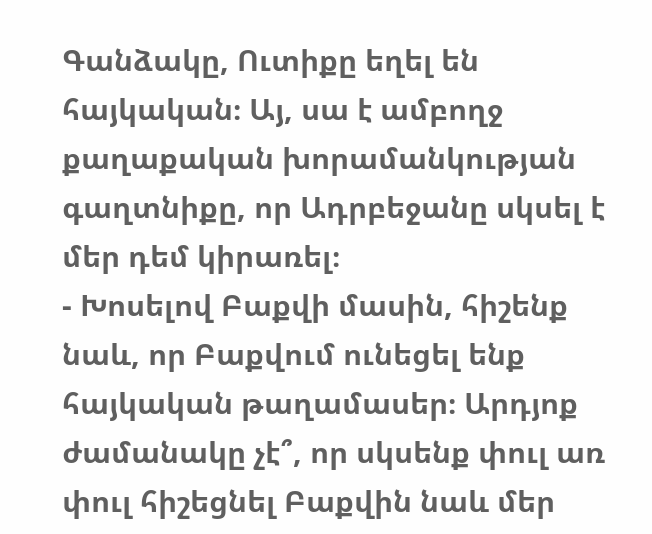Գանձակը, Ուտիքը եղել են հայկական։ Այ, սա է ամբողջ քաղաքական խորամանկության գաղտնիքը, որ Ադրբեջանը սկսել է մեր դեմ կիրառել։
- Խոսելով Բաքվի մասին, հիշենք նաև, որ Բաքվում ունեցել ենք հայկական թաղամասեր։ Արդյոք ժամանակը չէ՞, որ սկսենք փուլ առ փուլ հիշեցնել Բաքվին նաև մեր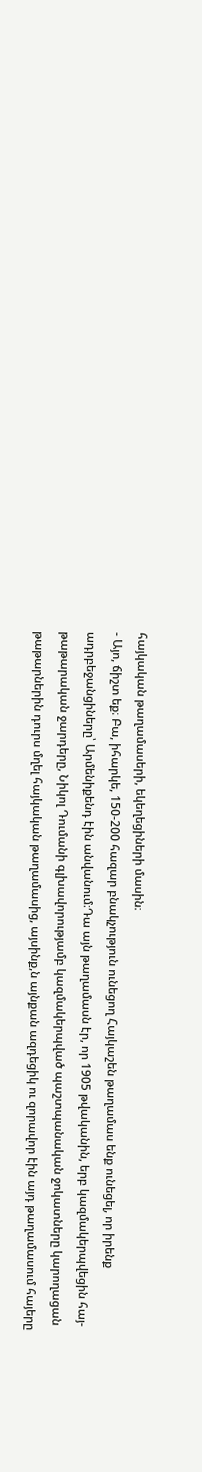հայկական թաղամասերի, եկեղեցիների մասին։
- Այո, ճիշտ եք։ Բա, իհարկե, 150-200 հազար բնակչություն ունեցող Հայկաշեն թաղամաս ենք ունեցել, որ իրենք ադրբեջանցիները՝ Արմենիքենդ էին անվանում։Դա այն թաղամասն էր, որ 1905 թվականին, երբ կազմակերպվեցին հայ-թաթարական ջարդերը, Նիկոլ Դումանի գլխավորությամբ կազմակերպված պաշտպանական ջոկատները կարողացան թաթարներին դուրս մղել հայկական թաղամասից, այսինք,ն այնքան ազդեցիկ ու զորավոր էին այդ թաղամասում հայերը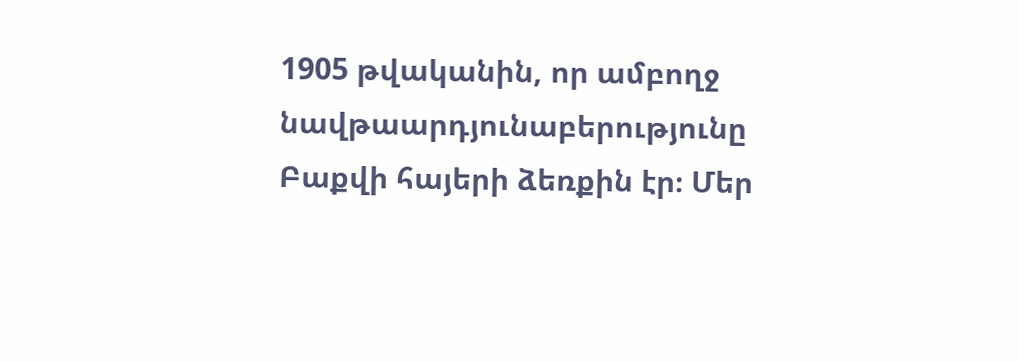1905 թվականին, որ ամբողջ նավթաարդյունաբերությունը Բաքվի հայերի ձեռքին էր։ Մեր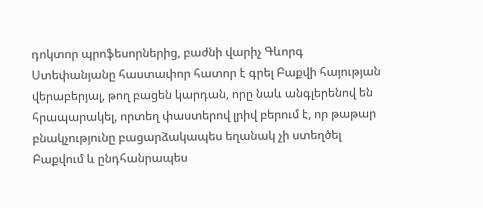դոկտոր պրոֆեսորներից, բաժնի վարիչ Գևորգ Ստեփանյանը հաստափոր հատոր է գրել Բաքվի հայության վերաբերյալ, թող բացեն կարդան, որը նաև անգլերենով են հրապարակել, որտեղ փաստերով լրիվ բերում է, որ թաթար բնակչությունը բացարձակապես եղանակ չի ստեղծել Բաքվում և ընդհանրապես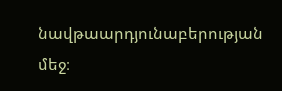նավթաարդյունաբերության մեջ։